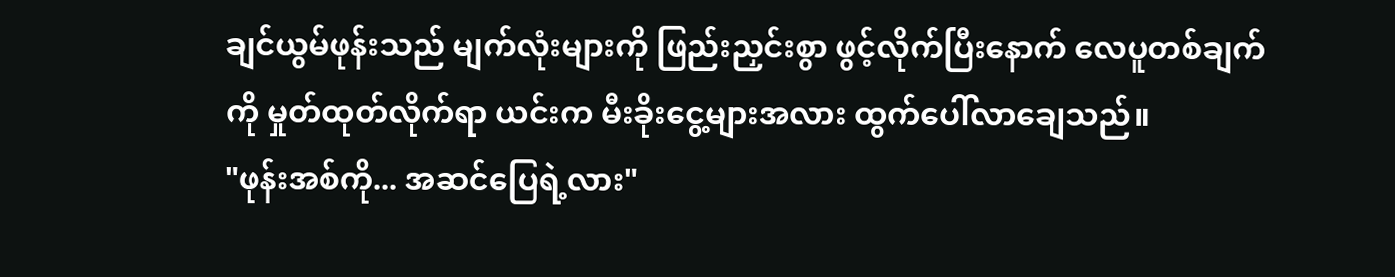ချင်ယွမ်ဖုန်းသည် မျက်လုံးများကို ဖြည်းညှင်းစွာ ဖွင့်လိုက်ပြီးနောက် လေပူတစ်ချက်ကို မှုတ်ထုတ်လိုက်ရာ ယင်းက မီးခိုးငွေ့များအလား ထွက်ပေါ်လာချေသည်။
"ဖုန်းအစ်ကို... အဆင်ပြေရဲ့လား"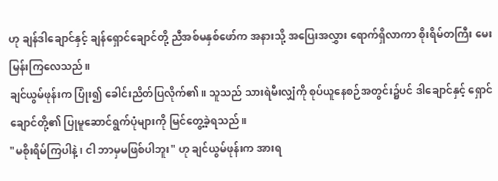ဟု ချန်ဒါချောင်နှင့် ချန်ရှောင်ချောင်တို့ ညီအစ်မနှစ်ဖော်က အနားသို့ အပြေးအလွှား ရောက်ရှိလာကာ စိုးရိမ်တကြီး မေးမြန်းကြလေသည်။
ချင်ယွမ်ဖုန်းက ပြုံး၍ ခေါင်းညိတ်ပြလိုက်၏။ သူသည် သားရဲမီးလျှံကို စုပ်ယူနေစဉ်အတွင်း၌ပင် ဒါချောင်နှင့် ရှောင်ချောင်တို့၏ ပြုမူဆောင်ရွက်ပုံများကို မြင်တွေ့ခဲ့ရသည်။
"မစိုးရိမ်ကြပါနဲ့၊ ငါ ဘာမှမဖြစ်ပါဘူး" ဟု ချင်ယွမ်ဖုန်းက အားရ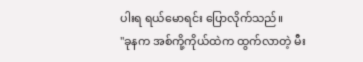ပါးရ ရယ်မောရင်း ပြောလိုက်သည်။
"ခုနက အစ်ကို့ကိုယ်ထဲက ထွက်လာတဲ့ မီး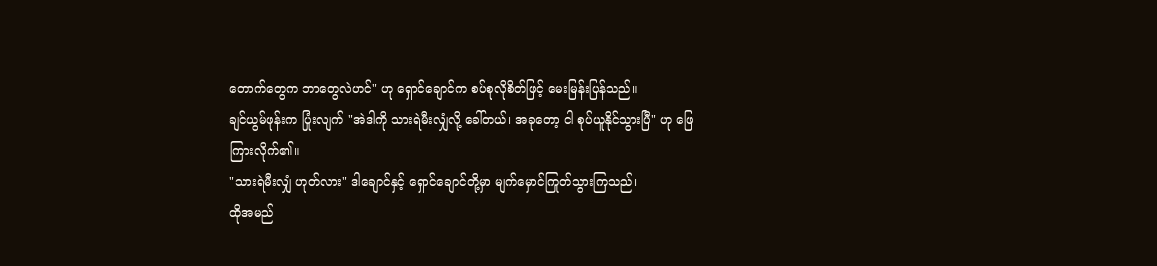တောက်တွေက ဘာတွေလဲဟင်" ဟု ရှောင်ချောင်က စပ်စုလိုစိတ်ဖြင့် မေးမြန်းပြန်သည်။
ချင်ယွမ်ဖုန်းက ပြုံးလျက် "အဲဒါကို သားရဲမီးလျှံလို့ ခေါ်တယ်၊ အခုတော့ ငါ စုပ်ယူနိုင်သွားပြီ" ဟု ဖြေကြားလိုက်၏။
"သားရဲမီးလျှံ ဟုတ်လား" ဒါချောင်နှင့် ရှောင်ချောင်တို့မှာ မျက်မှောင်ကြုတ်သွားကြသည်၊
ထိုအမည်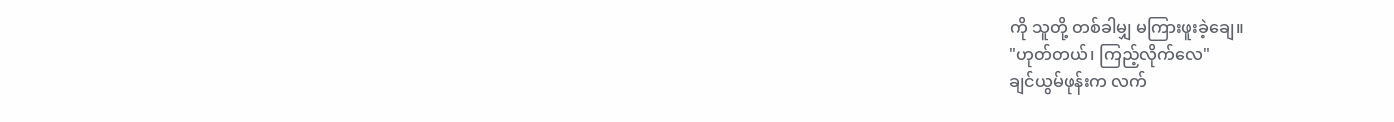ကို သူတို့ တစ်ခါမျှ မကြားဖူးခဲ့ချေ။
"ဟုတ်တယ်၊ ကြည့်လိုက်လေ"
ချင်ယွမ်ဖုန်းက လက်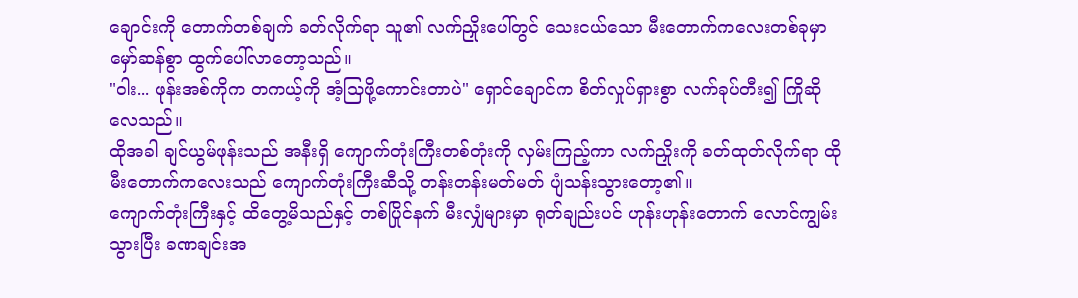ချောင်းကို တောက်တစ်ချက် ခတ်လိုက်ရာ သူ၏ လက်ညှိုးပေါ်တွင် သေးငယ်သော မီးတောက်ကလေးတစ်ခုမှာ မှော်ဆန်စွာ ထွက်ပေါ်လာတော့သည်။
"ဝါး... ဖုန်းအစ်ကိုက တကယ့်ကို အံ့သြဖို့ကောင်းတာပဲ" ရှောင်ချောင်က စိတ်လှုပ်ရှားစွာ လက်ခုပ်တီး၍ ကြိုဆိုလေသည်။
ထိုအခါ ချင်ယွမ်ဖုန်းသည် အနီးရှိ ကျောက်တုံးကြီးတစ်တုံးကို လှမ်းကြည့်ကာ လက်ညှိုးကို ခတ်ထုတ်လိုက်ရာ ထိုမီးတောက်ကလေးသည် ကျောက်တုံးကြီးဆီသို့ တန်းတန်းမတ်မတ် ပျံသန်းသွားတော့၏။
ကျောက်တုံးကြီးနှင့် ထိတွေ့မိသည်နှင့် တစ်ပြိုင်နက် မီးလျှံများမှာ ရုတ်ချည်းပင် ဟုန်းဟုန်းတောက် လောင်ကျွမ်းသွားပြီး ခဏချင်းအ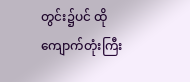တွင်း၌ပင် ထိုကျောက်တုံးကြီး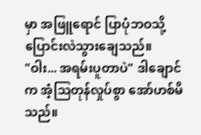မှာ အဖြူရောင် ပြာပုံဘဝသို့ ပြောင်းလဲသွားချေသည်။
"ဝါး... အရမ်းပူတာပဲ" ဒါချောင်က အံ့သြတုန်လှုပ်စွာ အော်ဟစ်မိသည်။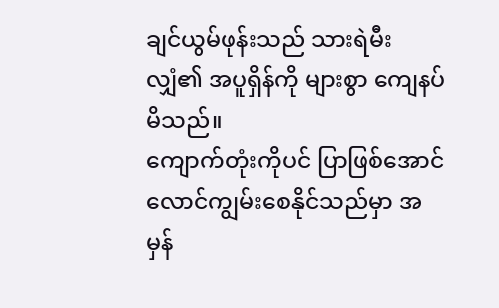ချင်ယွမ်ဖုန်းသည် သားရဲမီးလျှံ၏ အပူရှိန်ကို များစွာ ကျေနပ်မိသည်။
ကျောက်တုံးကိုပင် ပြာဖြစ်အောင် လောင်ကျွမ်းစေနိုင်သည်မှာ အမှန်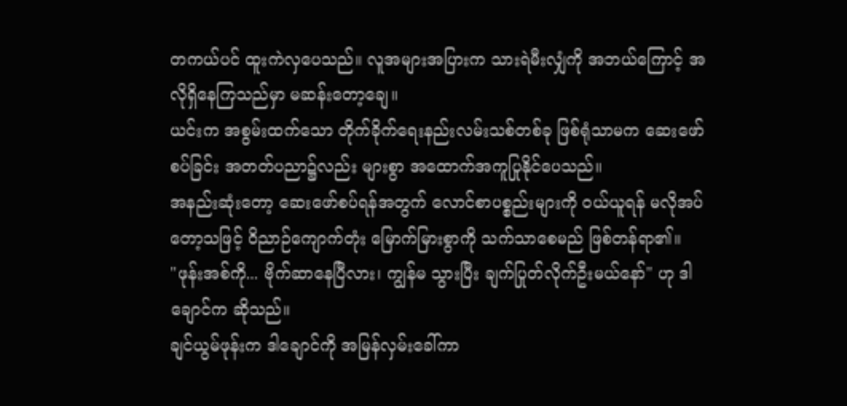တကယ်ပင် ထူးကဲလှပေသည်။ လူအများအပြားက သားရဲမီးလျှံကို အဘယ်ကြောင့် အလိုရှိနေကြသည်မှာ မဆန်းတော့ချေ။
ယင်းက အစွမ်းထက်သော တိုက်ခိုက်ရေးနည်းလမ်းသစ်တစ်ခု ဖြစ်ရုံသာမက ဆေးဖော်စပ်ခြင်း အတတ်ပညာ၌လည်း များစွာ အထောက်အကူပြုနိုင်ပေသည်။
အနည်းဆုံးတော့ ဆေးဖော်စပ်ရန်အတွက် လောင်စာပစ္စည်းများကို ဝယ်ယူရန် မလိုအပ်တော့သဖြင့် ဝိညာဉ်ကျောက်တုံး မြောက်မြားစွာကို သက်သာစေမည် ဖြစ်တန်ရာ၏။
"ဖုန်းအစ်ကို... ဗိုက်ဆာနေပြီလား၊ ကျွန်မ သွားပြီး ချက်ပြုတ်လိုက်ဦးမယ်နော်" ဟု ဒါချောင်က ဆိုသည်။
ချင်ယွမ်ဖုန်းက ဒါချောင်ကို အမြန်လှမ်းခေါ်ကာ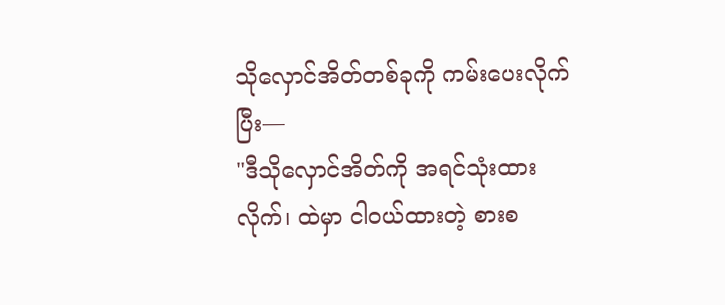သိုလှောင်အိတ်တစ်ခုကို ကမ်းပေးလိုက်ပြီး—
"ဒီသိုလှောင်အိတ်ကို အရင်သုံးထားလိုက်၊ ထဲမှာ ငါဝယ်ထားတဲ့ စားစ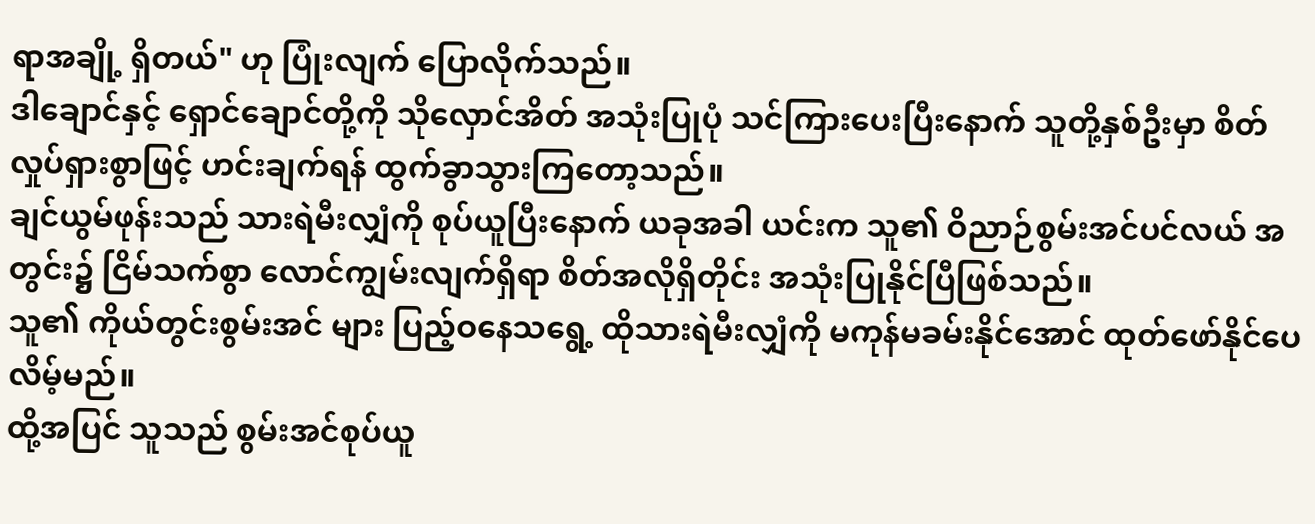ရာအချို့ ရှိတယ်" ဟု ပြုံးလျက် ပြောလိုက်သည်။
ဒါချောင်နှင့် ရှောင်ချောင်တို့ကို သိုလှောင်အိတ် အသုံးပြုပုံ သင်ကြားပေးပြီးနောက် သူတို့နှစ်ဦးမှာ စိတ်လှုပ်ရှားစွာဖြင့် ဟင်းချက်ရန် ထွက်ခွာသွားကြတော့သည်။
ချင်ယွမ်ဖုန်းသည် သားရဲမီးလျှံကို စုပ်ယူပြီးနောက် ယခုအခါ ယင်းက သူ၏ ဝိညာဉ်စွမ်းအင်ပင်လယ် အတွင်း၌ ငြိမ်သက်စွာ လောင်ကျွမ်းလျက်ရှိရာ စိတ်အလိုရှိတိုင်း အသုံးပြုနိုင်ပြီဖြစ်သည်။
သူ၏ ကိုယ်တွင်းစွမ်းအင် များ ပြည့်ဝနေသရွေ့ ထိုသားရဲမီးလျှံကို မကုန်မခမ်းနိုင်အောင် ထုတ်ဖော်နိုင်ပေလိမ့်မည်။
ထို့အပြင် သူသည် စွမ်းအင်စုပ်ယူ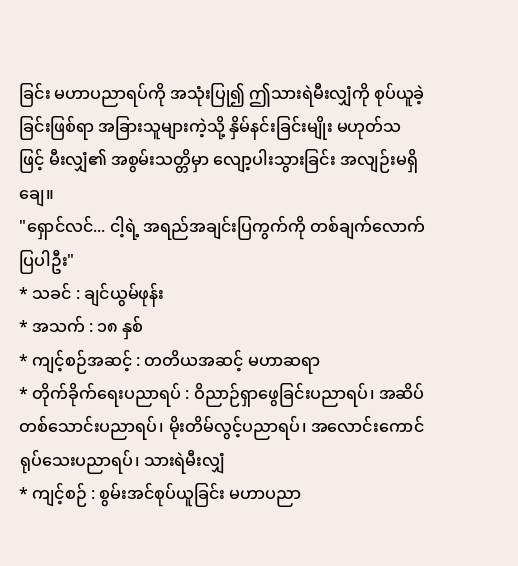ခြင်း မဟာပညာရပ်ကို အသုံးပြု၍ ဤသားရဲမီးလျှံကို စုပ်ယူခဲ့ခြင်းဖြစ်ရာ အခြားသူများကဲ့သို့ နှိမ်နင်းခြင်းမျိုး မဟုတ်သဖြင့် မီးလျှံ၏ အစွမ်းသတ္တိမှာ လျော့ပါးသွားခြင်း အလျဉ်းမရှိချေ။
"ရှောင်လင်... ငါ့ရဲ့ အရည်အချင်းပြကွက်ကို တစ်ချက်လောက် ပြပါဦး"
* သခင် : ချင်ယွမ်ဖုန်း
* အသက် : ၁၈ နှစ်
* ကျင့်စဉ်အဆင့် : တတိယအဆင့် မဟာဆရာ
* တိုက်ခိုက်ရေးပညာရပ် : ဝိညာဉ်ရှာဖွေခြင်းပညာရပ်၊ အဆိပ်တစ်သောင်းပညာရပ်၊ မိုးတိမ်လွင့်ပညာရပ်၊ အလောင်းကောင်ရုပ်သေးပညာရပ်၊ သားရဲမီးလျှံ
* ကျင့်စဉ် : စွမ်းအင်စုပ်ယူခြင်း မဟာပညာ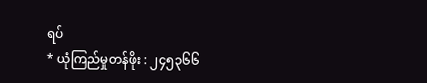ရပ်
* ယုံကြည်မှုတန်ဖိုး : ၂၄၅၃၆၆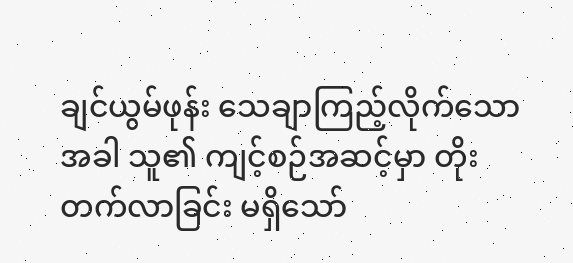ချင်ယွမ်ဖုန်း သေချာကြည့်လိုက်သောအခါ သူ၏ ကျင့်စဉ်အဆင့်မှာ တိုးတက်လာခြင်း မရှိသော်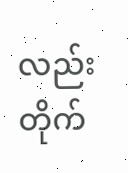လည်း တိုက်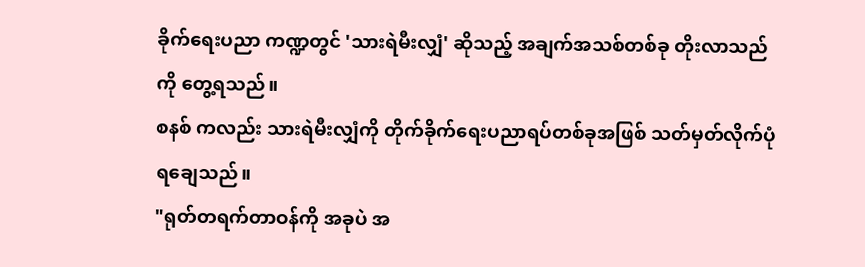ခိုက်ရေးပညာ ကဏ္ဍတွင် 'သားရဲမီးလျှံ' ဆိုသည့် အချက်အသစ်တစ်ခု တိုးလာသည်ကို တွေ့ရသည်။
စနစ် ကလည်း သားရဲမီးလျှံကို တိုက်ခိုက်ရေးပညာရပ်တစ်ခုအဖြစ် သတ်မှတ်လိုက်ပုံရချေသည်။
"ရုတ်တရက်တာဝန်ကို အခုပဲ အ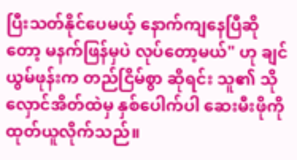ပြီးသတ်နိုင်ပေမယ့် နောက်ကျနေပြီဆိုတော့ မနက်ဖြန်မှပဲ လုပ်တော့မယ်" ဟု ချင်ယွမ်ဖုန်းက တည်ငြိမ်စွာ ဆိုရင်း သူ၏ သိုလှောင်အိတ်ထဲမှ နှစ်ပေါက်ပါ ဆေးမီးဖိုကို ထုတ်ယူလိုက်သည်။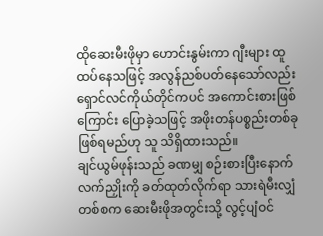ထိုဆေးမီးဖိုမှာ ဟောင်းနွမ်းကာ ဂျီးများ ထူထပ်နေသဖြင့် အလွန်ညစ်ပတ်နေသော်လည်း ရှောင်လင်ကိုယ်တိုင်ကပင် အကောင်းစားဖြစ်ကြောင်း ပြောခဲ့သဖြင့် အဖိုးတန်ပစ္စည်းတစ်ခု ဖြစ်ရမည်ဟု သူ သိရှိထားသည်။
ချင်ယွမ်ဖုန်းသည် ခဏမျှ စဉ်းစားပြီးနောက် လက်ညှိုးကို ခတ်ထုတ်လိုက်ရာ သားရဲမီးလျှံ တစ်စက ဆေးမီးဖိုအတွင်းသို့ လွင့်ပျံဝင်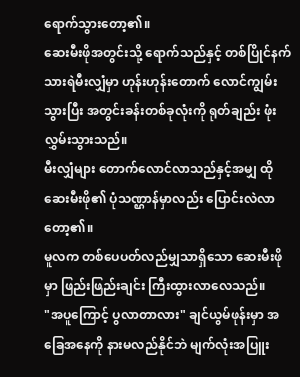ရောက်သွားတော့၏။
ဆေးမီးဖိုအတွင်းသို့ ရောက်သည်နှင့် တစ်ပြိုင်နက် သားရဲမီးလျှံမှာ ဟုန်းဟုန်းတောက် လောင်ကျွမ်းသွားပြီး အတွင်းခန်းတစ်ခုလုံးကို ရုတ်ချည်း ဖုံးလွှမ်းသွားသည်။
မီးလျှံများ တောက်လောင်လာသည်နှင့်အမျှ ထိုဆေးမီးဖို၏ ပုံသဏ္ဌာန်မှာလည်း ပြောင်းလဲလာတော့၏။
မူလက တစ်ပေပတ်လည်မျှသာရှိသော ဆေးမီးဖိုမှာ ဖြည်းဖြည်းချင်း ကြီးထွားလာလေသည်။
"အပူကြောင့် ပွလာတာလား" ချင်ယွမ်ဖုန်းမှာ အခြေအနေကို နားမလည်နိုင်ဘဲ မျက်လုံးအပြူး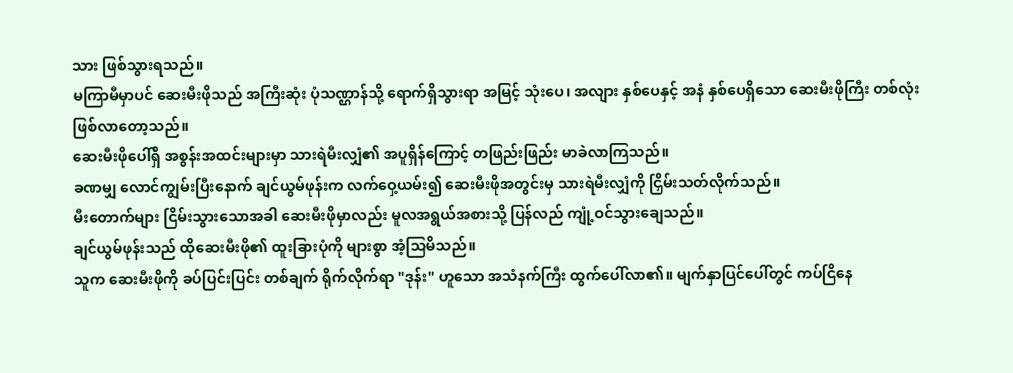သား ဖြစ်သွားရသည်။
မကြာမီမှာပင် ဆေးမီးဖိုသည် အကြီးဆုံး ပုံသဏ္ဌာန်သို့ ရောက်ရှိသွားရာ အမြင့် သုံးပေ၊ အလျား နှစ်ပေနှင့် အနံ နှစ်ပေရှိသော ဆေးမီးဖိုကြီး တစ်လုံး ဖြစ်လာတော့သည်။
ဆေးမီးဖိုပေါ်ရှိ အစွန်းအထင်းများမှာ သားရဲမီးလျှံ၏ အပူရှိန်ကြောင့် တဖြည်းဖြည်း မာခဲလာကြသည်။
ခဏမျှ လောင်ကျွမ်းပြီးနောက် ချင်ယွမ်ဖုန်းက လက်ဝှေ့ယမ်း၍ ဆေးမီးဖိုအတွင်းမှ သားရဲမီးလျှံကို ငြှိမ်းသတ်လိုက်သည်။
မီးတောက်များ ငြိမ်းသွားသောအခါ ဆေးမီးဖိုမှာလည်း မူလအရွယ်အစားသို့ ပြန်လည် ကျုံ့ဝင်သွားချေသည်။
ချင်ယွမ်ဖုန်းသည် ထိုဆေးမီးဖို၏ ထူးခြားပုံကို များစွာ အံ့သြမိသည်။
သူက ဆေးမီးဖိုကို ခပ်ပြင်းပြင်း တစ်ချက် ရိုက်လိုက်ရာ "ဒုန်း" ဟူသော အသံနက်ကြီး ထွက်ပေါ်လာ၏။ မျက်နှာပြင်ပေါ်တွင် ကပ်ငြိနေ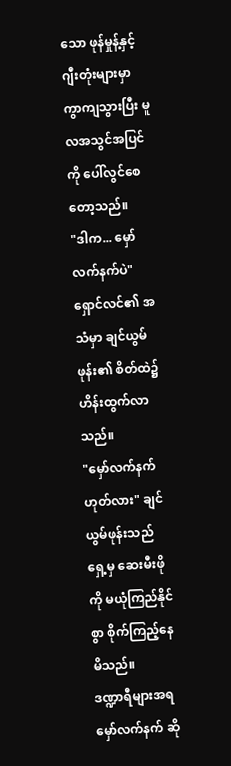သော ဖုန်မှုန့်နှင့် ဂျီးတုံးများမှာ ကွာကျသွားပြီး မူလအသွင်အပြင်ကို ပေါ်လွင်စေတော့သည်။
"ဒါက... မှော်လက်နက်ပဲ" ရှောင်လင်၏ အသံမှာ ချင်ယွမ်ဖုန်း၏ စိတ်ထဲ၌ ဟိန်းထွက်လာသည်။
"မှော်လက်နက် ဟုတ်လား" ချင်ယွမ်ဖုန်းသည် ရှေ့မှ ဆေးမီးဖိုကို မယုံကြည်နိုင်စွာ စိုက်ကြည့်နေမိသည်။
ဒဏ္ဍာရီများအရ မှော်လက်နက် ဆို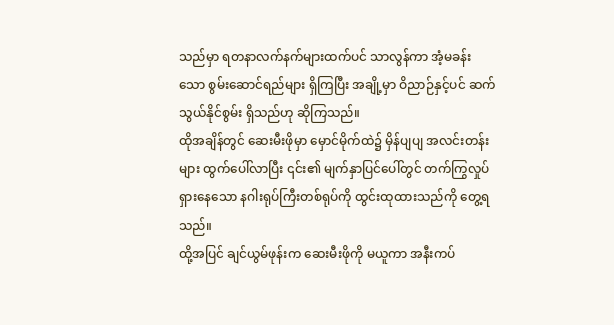သည်မှာ ရတနာလက်နက်များထက်ပင် သာလွန်ကာ အံ့မခန်းသော စွမ်းဆောင်ရည်များ ရှိကြပြီး အချို့မှာ ဝိညာဉ်နှင့်ပင် ဆက်သွယ်နိုင်စွမ်း ရှိသည်ဟု ဆိုကြသည်။
ထိုအချိန်တွင် ဆေးမီးဖိုမှာ မှောင်မိုက်ထဲ၌ မှိန်ပျပျ အလင်းတန်းများ ထွက်ပေါ်လာပြီး ၎င်း၏ မျက်နှာပြင်ပေါ်တွင် တက်ကြွလှုပ်ရှားနေသော နဂါးရုပ်ကြီးတစ်ရုပ်ကို ထွင်းထုထားသည်ကို တွေ့ရသည်။
ထို့အပြင် ချင်ယွမ်ဖုန်းက ဆေးမီးဖိုကို မယူကာ အနီးကပ်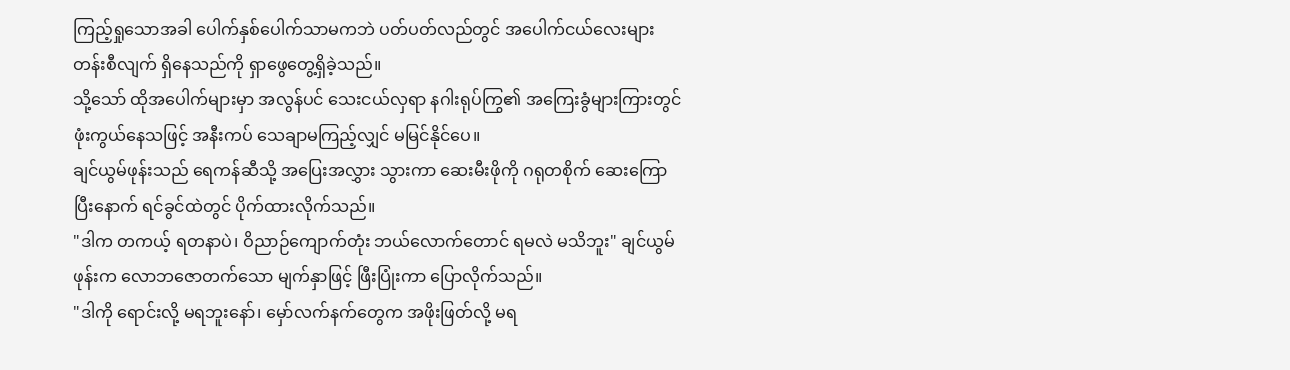ကြည့်ရှုသောအခါ ပေါက်နှစ်ပေါက်သာမကဘဲ ပတ်ပတ်လည်တွင် အပေါက်ငယ်လေးများ တန်းစီလျက် ရှိနေသည်ကို ရှာဖွေတွေ့ရှိခဲ့သည်။
သို့သော် ထိုအပေါက်များမှာ အလွန်ပင် သေးငယ်လှရာ နဂါးရုပ်ကြွ၏ အကြေးခွံများကြားတွင် ဖုံးကွယ်နေသဖြင့် အနီးကပ် သေချာမကြည့်လျှင် မမြင်နိုင်ပေ။
ချင်ယွမ်ဖုန်းသည် ရေကန်ဆီသို့ အပြေးအလွှား သွားကာ ဆေးမီးဖိုကို ဂရုတစိုက် ဆေးကြောပြီးနောက် ရင်ခွင်ထဲတွင် ပိုက်ထားလိုက်သည်။
"ဒါက တကယ့် ရတနာပဲ၊ ဝိညာဉ်ကျောက်တုံး ဘယ်လောက်တောင် ရမလဲ မသိဘူး" ချင်ယွမ်ဖုန်းက လောဘဇောတက်သော မျက်နှာဖြင့် ဖြီးပြုံးကာ ပြောလိုက်သည်။
"ဒါကို ရောင်းလို့ မရဘူးနော်၊ မှော်လက်နက်တွေက အဖိုးဖြတ်လို့ မရ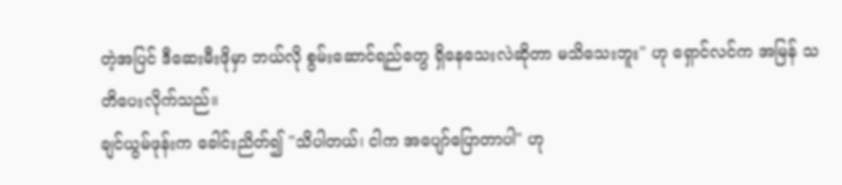တဲ့အပြင် ဒီဆေးမီးဖိုမှာ ဘယ်လို စွမ်းဆောင်ရည်တွေ ရှိနေသေးလဲဆိုတာ မသိသေးဘူး" ဟု ရှောင်လင်က အမြန် သတိပေးလိုက်သည်။
ချင်ယွမ်ဖုန်းက ခေါင်းညိတ်၍ "သိပါတယ်၊ ငါက အပျော်ပြောတာပါ" ဟု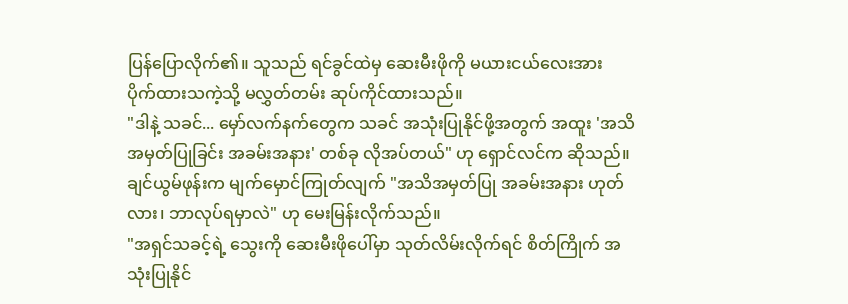ပြန်ပြောလိုက်၏။ သူသည် ရင်ခွင်ထဲမှ ဆေးမီးဖိုကို မယားငယ်လေးအား ပိုက်ထားသကဲ့သို့ မလွှတ်တမ်း ဆုပ်ကိုင်ထားသည်။
"ဒါနဲ့ သခင်... မှော်လက်နက်တွေက သခင် အသုံးပြုနိုင်ဖို့အတွက် အထူး 'အသိအမှတ်ပြုခြင်း အခမ်းအနား' တစ်ခု လိုအပ်တယ်" ဟု ရှောင်လင်က ဆိုသည်။
ချင်ယွမ်ဖုန်းက မျက်မှောင်ကြုတ်လျက် "အသိအမှတ်ပြု အခမ်းအနား ဟုတ်လား၊ ဘာလုပ်ရမှာလဲ" ဟု မေးမြန်းလိုက်သည်။
"အရှင်သခင့်ရဲ့ သွေးကို ဆေးမီးဖိုပေါ်မှာ သုတ်လိမ်းလိုက်ရင် စိတ်ကြိုက် အသုံးပြုနိုင်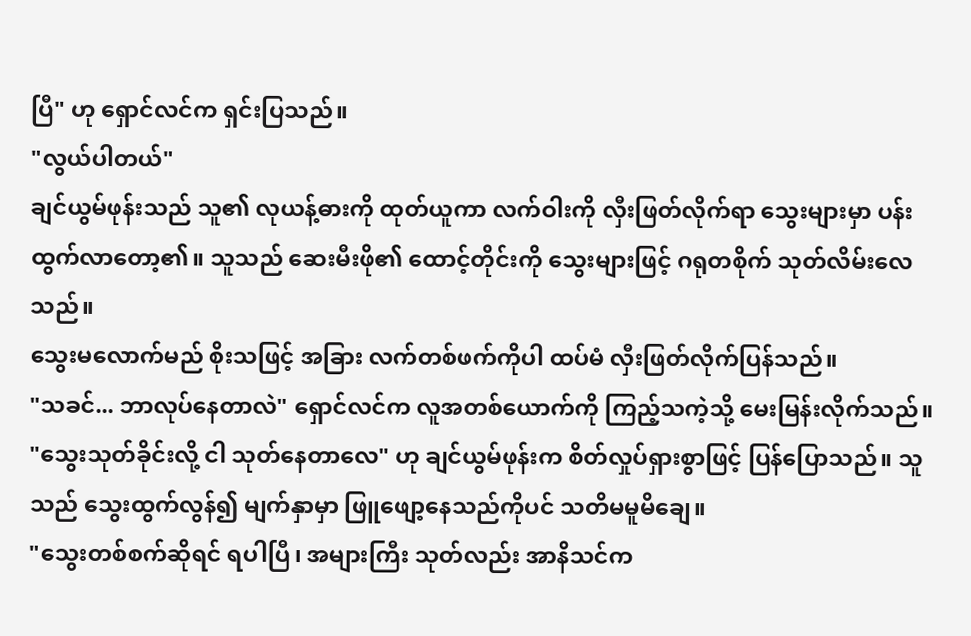ပြီ" ဟု ရှောင်လင်က ရှင်းပြသည်။
"လွယ်ပါတယ်"
ချင်ယွမ်ဖုန်းသည် သူ၏ လုယန့်ဓားကို ထုတ်ယူကာ လက်ဝါးကို လှီးဖြတ်လိုက်ရာ သွေးများမှာ ပန်းထွက်လာတော့၏။ သူသည် ဆေးမီးဖို၏ ထောင့်တိုင်းကို သွေးများဖြင့် ဂရုတစိုက် သုတ်လိမ်းလေသည်။
သွေးမလောက်မည် စိုးသဖြင့် အခြား လက်တစ်ဖက်ကိုပါ ထပ်မံ လှီးဖြတ်လိုက်ပြန်သည်။
"သခင်... ဘာလုပ်နေတာလဲ" ရှောင်လင်က လူအတစ်ယောက်ကို ကြည့်သကဲ့သို့ မေးမြန်းလိုက်သည်။
"သွေးသုတ်ခိုင်းလို့ ငါ သုတ်နေတာလေ" ဟု ချင်ယွမ်ဖုန်းက စိတ်လှုပ်ရှားစွာဖြင့် ပြန်ပြောသည်။ သူသည် သွေးထွက်လွန်၍ မျက်နှာမှာ ဖြူဖျော့နေသည်ကိုပင် သတိမမူမိချေ။
"သွေးတစ်စက်ဆိုရင် ရပါပြီ၊ အများကြီး သုတ်လည်း အာနိသင်က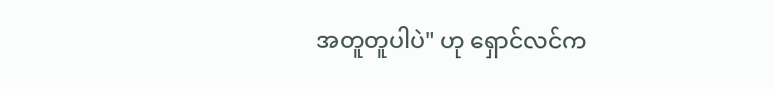အတူတူပါပဲ" ဟု ရှောင်လင်က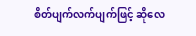စိတ်ပျက်လက်ပျက်ဖြင့် ဆိုလေ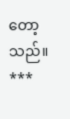တော့သည်။
***